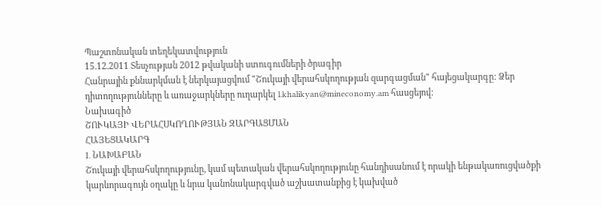Պաշտոնական տեղեկատվություն
15.12.2011 Տեսչության 2012 թվականի ստուգումների ծրագիր
Հանրային քննարկման է ներկայացվում "Շուկայի վերահսկողության զարգացման" հայեցակարգը: Ձեր դիտողությունները և առաջարկները ուղարկել l.khalikyan@mineconomy.am հասցեյով:
Նախագիծ
ՇՈՒԿԱՅԻ ՎԵՐԱՀՍԿՈՂՈՒԹՅԱՆ ԶԱՐԳԱՑՄԱՆ
ՀԱՅԵՑԱԿԱՐԳ
I. ՆԱԽԱԲԱՆ
Շուկայի վերահսկողությունը, կամ պետական վերահսկողությունը հանդիսանում է որակի ենթակառուցվածքի կարևորագույն օղակը և նրա կանոնակարգված աշխատանքից է կախված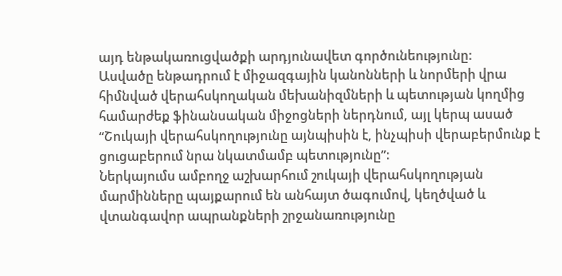այդ ենթակառուցվածքի արդյունավետ գործունեությունը:
Ասվածը ենթադրում է միջազգային կանոնների և նորմերի վրա հիմնված վերահսկողական մեխանիզմների և պետության կողմից համարժեք ֆինանսական միջոցների ներդնում, այլ կերպ ասած “Շուկայի վերահսկողությունը այնպիսին է, ինչպիսի վերաբերմունք է ցուցաբերում նրա նկատմամբ պետությունը”:
Ներկայումս ամբողջ աշխարհում շուկայի վերահսկողության մարմինները պայքարում են անհայտ ծագումով, կեղծված և վտանգավոր ապրանքների շրջանառությունը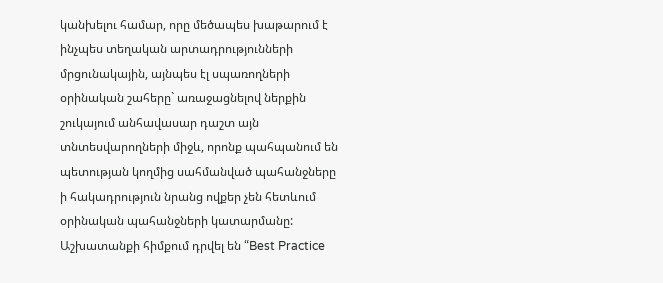կանխելու համար, որը մեծապես խաթարում է ինչպես տեղական արտադրությունների մրցունակային, այնպես էլ սպառողների օրինական շահերը` առաջացնելով ներքին շուկայում անհավասար դաշտ այն տնտեսվարողների միջև, որոնք պահպանում են պետության կողմից սահմանված պահանջները ի հակադրություն նրանց ովքեր չեն հետևում օրինական պահանջների կատարմանը:
Աշխատանքի հիմքում դրվել են “Best Practice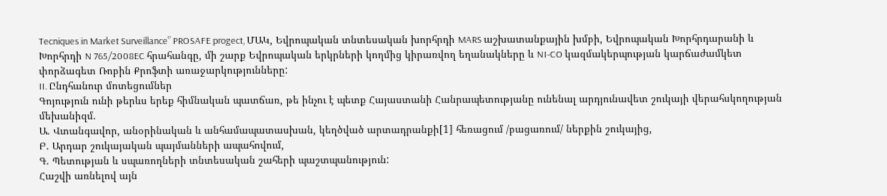Tecniques in Market Surveillance” PROSAFE progect, ՄԱԿ, Եվրոպական տնտեսական խորհրդի MARS աշխատանքային խմբի, Եվրոպական Խորհրդարանի և Խորհրդի N 765/2008EC հրահանգը, մի շարք Եվրոպական երկրների կողմից կիրառվող եղանակները և NI-CO կազմակերպության կարճաժամկետ փորձագետ Ռոբին Քրոֆտի առաջարկությունները:
II. Ընդհանուր մոտեցումներ
Գոյություն ունի թերևս երեք հիմնական պատճառ, թե ինչու է պետք Հայաստանի Հանրապետությանը ունենալ արդյունավետ շուկայի վերահսկողության մեխանիզմ.
Ա. Վտանգավոր, անօրինական և անհամապատասխան, կեղծված արտադրանքի[1] հեռացում /բացառում/ ներքին շուկայից,
Բ. Արդար շուկայական պայմանների ապահովում,
Գ. Պետության և սպառողների տնտեսական շահերի պաշտպանություն:
Հաշվի առնելով այն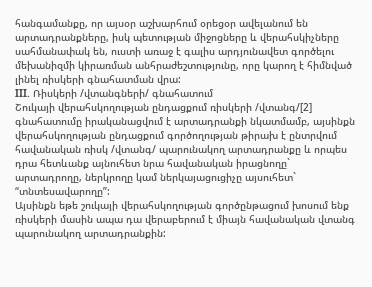հանգամանքը, որ այսօր աշխարհում օրեցօր ավելանում են արտադրանքները, իսկ պետության միջոցները և վերահսկիչները սահմանափակ են, ուստի առաջ է գալիս արդյունավետ գործելու մեխանիզմի կիրառման անհրաժեշտությունը, որը կարող է հիմնված լինել ռիսկերի գնահատման վրա:
III. Ռիսկերի /վտանգների/ գնահատում
Շուկայի վերահսկողության ընդացքում ռիսկերի /վտանգ/[2] գնահատումը իրականացվում է արտադրանքի նկատմամբ, այսինքն վերահսկողության ընդացքում գործողության թիրախ է ընտրվում հավանական ռիսկ /վտանգ/ պարունակող արտադրանքը և որպես դրա հետևանք այնուհետ նրա հավանական իրացնողը` արտադրողը, ներկրողը կամ ներկայացուցիչը այսուհետ` “տնտեսավարողը”:
Այսինքն եթե շուկայի վերահսկողության գործընթացում խոսում ենք ռիսկերի մասին ապա դա վերաբերում է միայն հավանական վտանգ պարունակող արտադրանքին: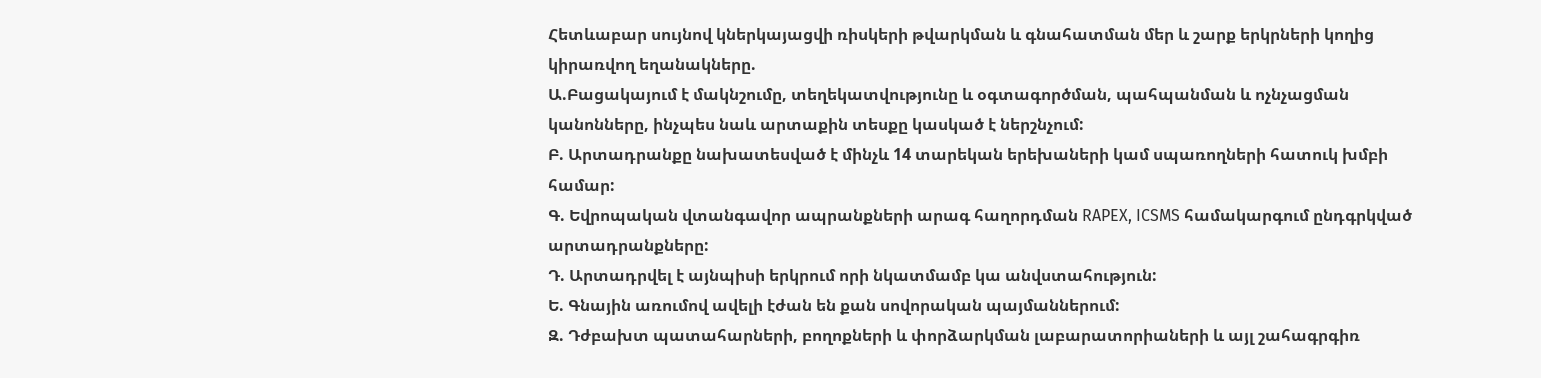Հետևաբար սույնով կներկայացվի ռիսկերի թվարկման և գնահատման մեր և շարք երկրների կողից կիրառվող եղանակները.
Ա.Բացակայում է մակնշումը, տեղեկատվությունը և օգտագործման, պահպանման և ոչնչացման կանոնները, ինչպես նաև արտաքին տեսքը կասկած է ներշնչում:
Բ. Արտադրանքը նախատեսված է մինչև 14 տարեկան երեխաների կամ սպառողների հատուկ խմբի համար:
Գ. Եվրոպական վտանգավոր ապրանքների արագ հաղորդման RAPEX, ICSMS համակարգում ընդգրկված արտադրանքները:
Դ. Արտադրվել է այնպիսի երկրում որի նկատմամբ կա անվստահություն:
Ե. Գնային առումով ավելի էժան են քան սովորական պայմաններում:
Զ. Դժբախտ պատահարների, բողոքների և փորձարկման լաբարատորիաների և այլ շահագրգիռ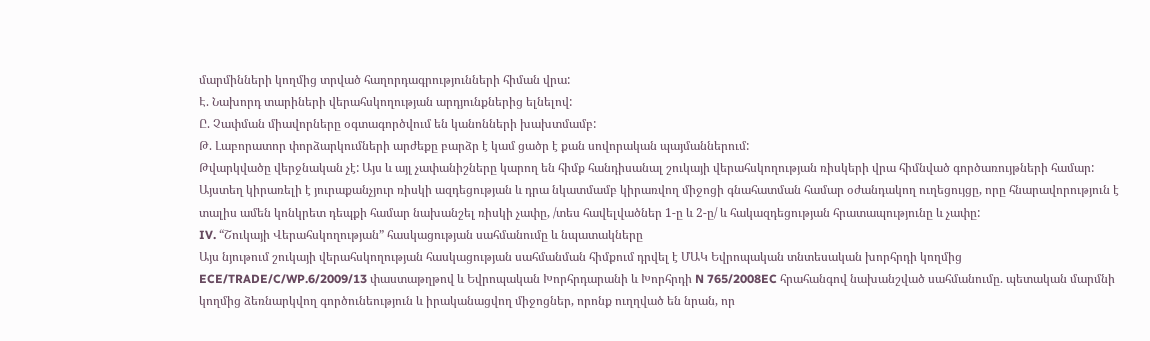մարմինների կողմից տրված հաղորդագրությունների հիման վրա:
Է. Նախորդ տարիների վերահսկողության արդյունքներից ելնելով:
Ը. Չափման միավորները օգտագործվում են կանոնների խախտմամբ:
Թ. Լաբորատոր փորձարկումների արժեքը բարձր է կամ ցածր է քան սովորական պայմաններում:
Թվարկվածը վերջնական չէ: Այս և այլ չափանիշները կարող են հիմք հանդիսանալ շուկայի վերահսկողության ռիսկերի վրա հիմնված գործառույթների համար:
Այստեղ կիրառելի է յուրաքանչյուր ռիսկի ազդեցության և դրա նկատմամբ կիրառվող միջոցի գնահատման համար օժանդակող ուղեցույցը, որը հնարավորություն է տալիս ամեն կոնկրետ դեպքի համար նախանշել ռիսկի չափը, /տես հավելվածներ 1-ը և 2-ը/ և հակազդեցության հրատապությունը և չափը:
IV. “Շուկայի Վերահսկողության” հասկացության սահմանումը և նպատակները
Այս նյութում շուկայի վերահսկողության հասկացության սահմանման հիմքում դրվել է ՄԱԿ Եվրոպական տնտեսական խորհրդի կողմից ECE/TRADE/C/WP.6/2009/13 փաստաթղթով և Եվրոպական Խորհրդարանի և Խորհրդի N 765/2008EC հրահանգով նախանշված սահմանումը. պետական մարմնի կողմից ձեռնարկվող գործունեություն և իրականացվող միջոցներ, որոնք ուղղված են նրան, որ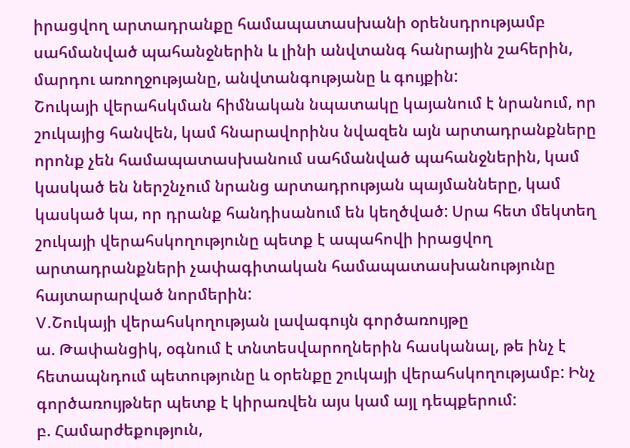իրացվող արտադրանքը համապատասխանի օրենսդրությամբ սահմանված պահանջներին և լինի անվտանգ հանրային շահերին, մարդու առողջությանը, անվտանգությանը և գույքին:
Շուկայի վերահսկման հիմնական նպատակը կայանում է նրանում, որ շուկայից հանվեն, կամ հնարավորինս նվազեն այն արտադրանքները որոնք չեն համապատասխանում սահմանված պահանջներին, կամ կասկած են ներշնչում նրանց արտադրության պայմանները, կամ կասկած կա, որ դրանք հանդիսանում են կեղծված: Սրա հետ մեկտեղ շուկայի վերահսկողությունը պետք է ապահովի իրացվող արտադրանքների չափագիտական համապատասխանությունը հայտարարված նորմերին:
V.Շուկայի վերահսկողության լավագույն գործառույթը
ա. Թափանցիկ, օգնում է տնտեսվարողներին հասկանալ, թե ինչ է հետապնդում պետությունը և օրենքը շուկայի վերահսկողությամբ: Ինչ գործառույթներ պետք է կիրառվեն այս կամ այլ դեպքերում:
բ. Համարժեքություն,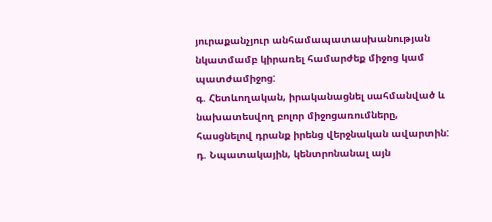յուրաքանչյուր անհամապատասխանության նկատմամբ կիրառել համարժեք միջոց կամ պատժամիջոց:
գ. Հետևողական, իրականացնել սահմանված և նախատեսվող բոլոր միջոցառումները, հասցնելով դրանք իրենց վերջնական ավարտին:
դ. Նպատակային, կենտրոնանալ այն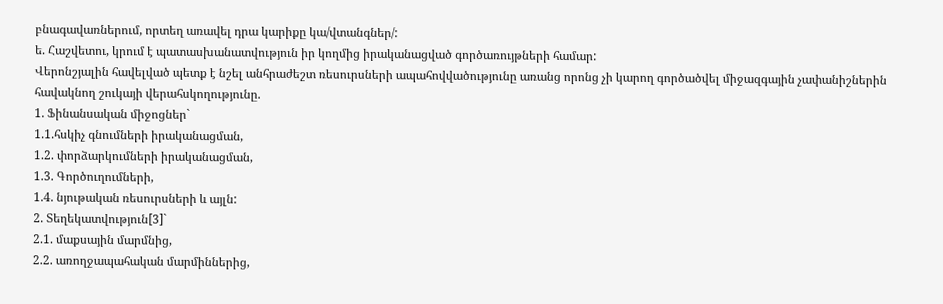բնագավառներում, որտեղ առավել դրա կարիքը կա/վտանգներ/:
ե. Հաշվետու, կրում է պատասխանատվություն իր կողմից իրականացված գործառույթների համար:
Վերոնշյալին հավելված պետք է նշել անհրաժեշտ ռեսուրսների ապահովվածությունը առանց որոնց չի կարող գործածվել միջազգային չափանիշներին հավակնող շուկայի վերահսկողությունը.
1. Ֆինանսական միջոցներ`
1.1.հսկիչ գնումների իրականացման,
1.2. փորձարկումների իրականացման,
1.3. Գործուղումների,
1.4. նյութական ռեսուրսների և այլն:
2. Տեղեկատվություն[3]`
2.1. մաքսային մարմնից,
2.2. առողջապահական մարմիններից,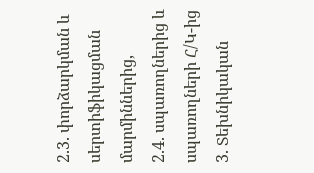2.3. փորձարկման և սերտիֆիկացման մարմիններից,
2.4. սպառողներից և սպառողների Հ/Կ-ից
3. Տեխնիկական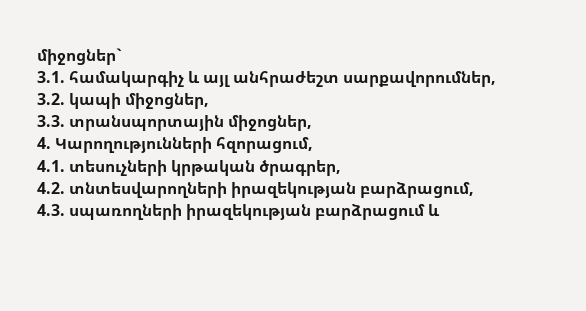միջոցներ`
3.1. համակարգիչ և այլ անհրաժեշտ սարքավորումներ,
3.2. կապի միջոցներ,
3.3. տրանսպորտային միջոցներ,
4. Կարողությունների հզորացում,
4.1. տեսուչների կրթական ծրագրեր,
4.2. տնտեսվարողների իրազեկության բարձրացում,
4.3. սպառողների իրազեկության բարձրացում և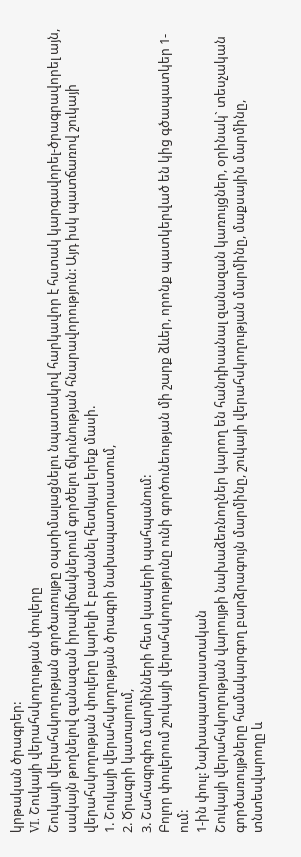կրթական ծրագրեր:
VI. Շուկայի վերահսկողության փուլերը
Շուկայի վերահսկողության գործառույթը օպտիմալացնելու նպատակով հարկավոր է հստակ կարգավորել-ծրագրավորել այն, սակայն թողնելով զանազան իրավիճակներում գործելու ճկունության հնարավորություն: Այդ իսկ պատճառով շուկայի վերահսկողության փուլերը կարելի է բաժանել հետևյալ երեք մասի.
1. Շուկայի վերահսկողության ծրագրի նախապատրաստում,
2. Ծրագրի կատարում,
3. Շահագրգիռ մարմինների հետ կապերի պահպանում:
Բոլոր փուլերում շուկայի վերահսկողությունը ունի գործունեության մի շարք ձևեր, որոնք պատկերված են կից գծապատկեր 1-ում:
1-ին փուլ: Նախապատրաստական
Շուկայի վերահսկողության վարույթի նախաձեռնողներ կարող են հանդիսանալ զանազան կառույցներ, օրինակ` տեսչական գործառույթները համակարգող բարձրագույն մարմինը, շուկայի վերահսկողության մարմինը, մաքսային մարմինը, տնտեսվարողը և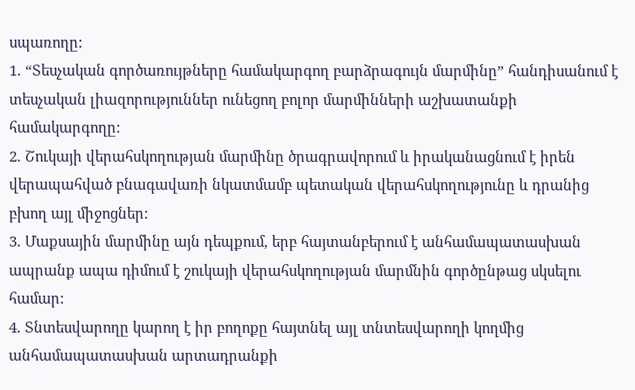սպառողը:
1. “Տեսչական գործառույթները համակարգող բարձրագույն մարմինը” հանդիսանում է տեսչական լիազորություններ ունեցող բոլոր մարմինների աշխատանքի համակարգողը:
2. Շուկայի վերահսկողության մարմինը ծրագրավորում և իրականացնում է իրեն վերապահված բնագավառի նկատմամբ պետական վերահսկողությունը և դրանից բխող այլ միջոցներ:
3. Մաքսային մարմինը այն դեպքում, երբ հայտանբերում է անհամապատասխան ապրանք ապա դիմում է շուկայի վերահսկողության մարմնին գործընթաց սկսելու համար:
4. Տնտեսվարողը կարող է իր բողոքը հայտնել այլ տնտեսվարողի կողմից անհամապատասխան արտադրանքի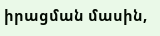իրացման մասին,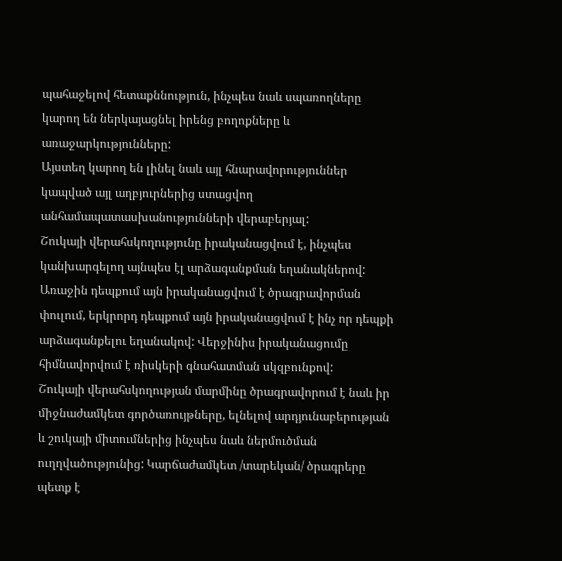պահաջելով հետաքննություն, ինչպես նաև սպառողները կարող են ներկայացնել իրենց բողոքները և առաջարկությունները:
Այստեղ կարող են լինել նաև այլ հնարավորություններ կապված այլ աղբյուրներից ստացվող անհամապատասխանությունների վերաբերյալ:
Շուկայի վերահսկողությունը իրականացվում է, ինչպես կանխարգելող այնպես էլ արձագանքման եղանակներով: Առաջին դեպքում այն իրականացվում է ծրագրավորման փուլում, երկրորդ դեպքում այն իրականացվում է ինչ որ դեպքի արձագանքելու եղանակով: Վերջինիս իրականացումը հիմնավորվում է ռիսկերի գնահատման սկզբունքով:
Շուկայի վերահսկողության մարմինը ծրագրավորում է նաև իր միջնաժամկետ գործառույթները, ելնելով արդյունաբերության և շուկայի միտումներից ինչպես նաև ներմուծման ուղղվածությունից: Կարճաժամկետ /տարեկան/ ծրագրերը պետք է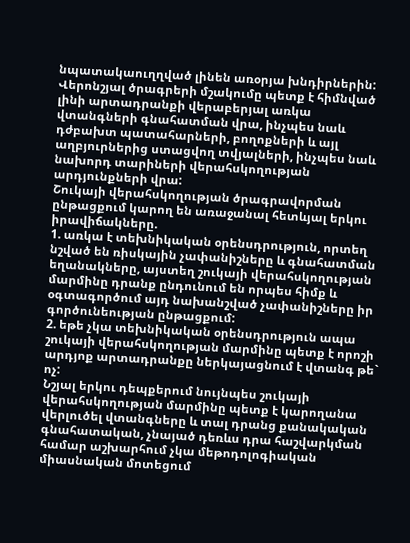նպատակաուղղված լինեն առօրյա խնդիրներին:
Վերոնշյալ ծրագրերի մշակումը պետք է հիմնված լինի արտադրանքի վերաբերյալ առկա վտանգների գնահատման վրա, ինչպես նաև դժբախտ պատահարների, բողոքների և այլ աղբյուրներից ստացվող տվյալների, ինչպես նաև նախորդ տարիների վերահսկողության արդյունքների վրա:
Շուկայի վերահսկողության ծրագրավորման ընթացքում կարող են առաջանալ հետևյալ երկու իրավիճակները.
1. առկա է տեխնիկական օրենսդրություն, որտեղ նշված են ռիսկային չափանիշները և գնահատման եղանակները, այստեղ շուկայի վերահսկողության մարմինը դրանք ընդունում են որպես հիմք և օգտագործում այդ նախանշված չափանիշները իր գործունեության ընթացքում:
2. եթե չկա տեխնիկական օրենսդրություն ապա շուկայի վերահսկողության մարմինը պետք է որոշի արդյոք արտադրանքը ներկայացնում է վտանգ թե` ոչ:
Նշյալ երկու դեպքերում նույնպես շուկայի վերահսկողության մարմինը պետք է կարողանա վերլուծել վտանգները և տալ դրանց քանակական գնահատական, չնայած դեռևս դրա հաշվարկման համար աշխարհում չկա մեթոդոլոգիական միասնական մոտեցում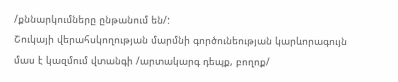/քննարկումները ընթանում են/:
Շուկայի վերահսկողության մարմնի գործունեության կարևորագույն մաս է կազմում վտանգի /արտակարգ դեպք, բողոք/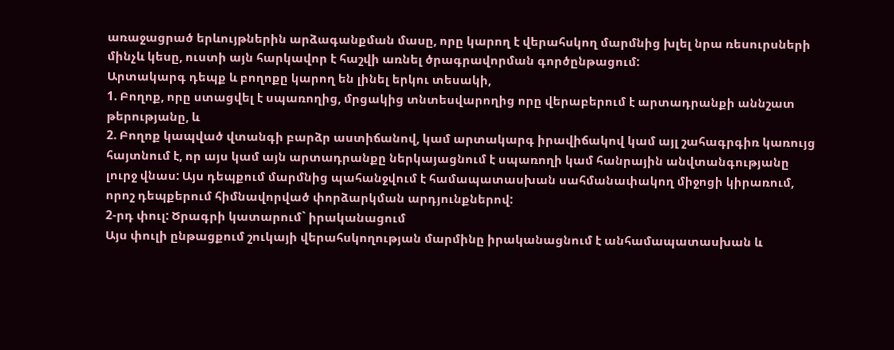առաջացրած երևույթներին արձագանքման մասը, որը կարող է վերահսկող մարմնից խլել նրա ռեսուրսների մինչև կեսը, ուստի այն հարկավոր է հաշվի առնել ծրագրավորման գործընթացում:
Արտակարգ դեպք և բողոքը կարող են լինել երկու տեսակի,
1. Բողոք, որը ստացվել է սպառողից, մրցակից տնտեսվարողից որը վերաբերում է արտադրանքի աննշատ թերությանը, և
2. Բողոք կապված վտանգի բարձր աստիճանով, կամ արտակարգ իրավիճակով կամ այլ շահագրգիռ կառույց հայտնում է, որ այս կամ այն արտադրանքը ներկայացնում է սպառողի կամ հանրային անվտանգությանը լուրջ վնաս: Այս դեպքում մարմնից պահանջվում է համապատասխան սահմանափակող միջոցի կիրառում, որոշ դեպքերում հիմնավորված փորձարկման արդյունքներով:
2-րդ փուլ: Ծրագրի կատարում` իրականացում
Այս փուլի ընթացքում շուկայի վերահսկողության մարմինը իրականացնում է անհամապատասխան և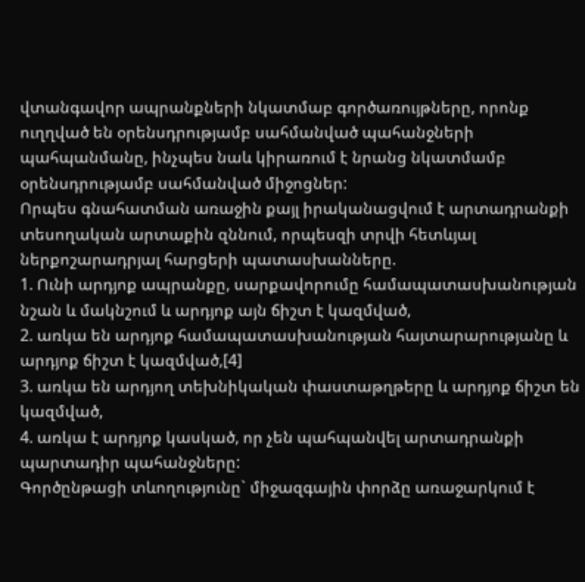վտանգավոր ապրանքների նկատմաբ գործառույթները, որոնք ուղղված են օրենսդրությամբ սահմանված պահանջների պահպանմանը, ինչպես նաև կիրառում է նրանց նկատմամբ օրենսդրությամբ սահմանված միջոցներ:
Որպես գնահատման առաջին քայլ իրականացվում է արտադրանքի տեսողական արտաքին զննում, որպեսզի տրվի հետևյալ ներքոշարադրյալ հարցերի պատասխանները.
1. Ունի արդյոք ապրանքը, սարքավորումը համապատասխանության նշան և մակնշում և արդյոք այն ճիշտ է կազմված,
2. առկա են արդյոք համապատասխանության հայտարարությանը և արդյոք ճիշտ է կազմված,[4]
3. առկա են արդյող տեխնիկական փաստաթղթերը և արդյոք ճիշտ են կազմված,
4. առկա է արդյոք կասկած, որ չեն պահպանվել արտադրանքի պարտադիր պահանջները:
Գործընթացի տևողությունը` միջազգային փորձը առաջարկում է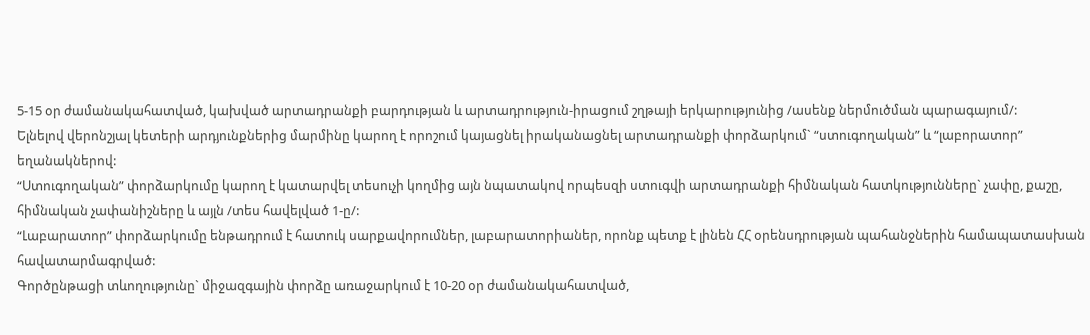5-15 օր ժամանակահատված, կախված արտադրանքի բարդության և արտադրություն-իրացում շղթայի երկարությունից /ասենք ներմուծման պարագայում/:
Ելնելով վերոնշյալ կետերի արդյունքներից մարմինը կարող է որոշում կայացնել իրականացնել արտադրանքի փորձարկում` “ստուգողական” և “լաբորատոր” եղանակներով:
“Ստուգողական” փորձարկումը կարող է կատարվել տեսուչի կողմից այն նպատակով որպեսզի ստուգվի արտադրանքի հիմնական հատկությունները` չափը, քաշը, հիմնական չափանիշները և այլն /տես հավելված 1-ը/:
“Լաբարատոր” փորձարկումը ենթադրում է հատուկ սարքավորումներ, լաբարատորիաներ, որոնք պետք է լինեն ՀՀ օրենսդրության պահանջներին համապատասխան հավատարմագրված:
Գործընթացի տևողությունը` միջազգային փորձը առաջարկում է 10-20 օր ժամանակահատված,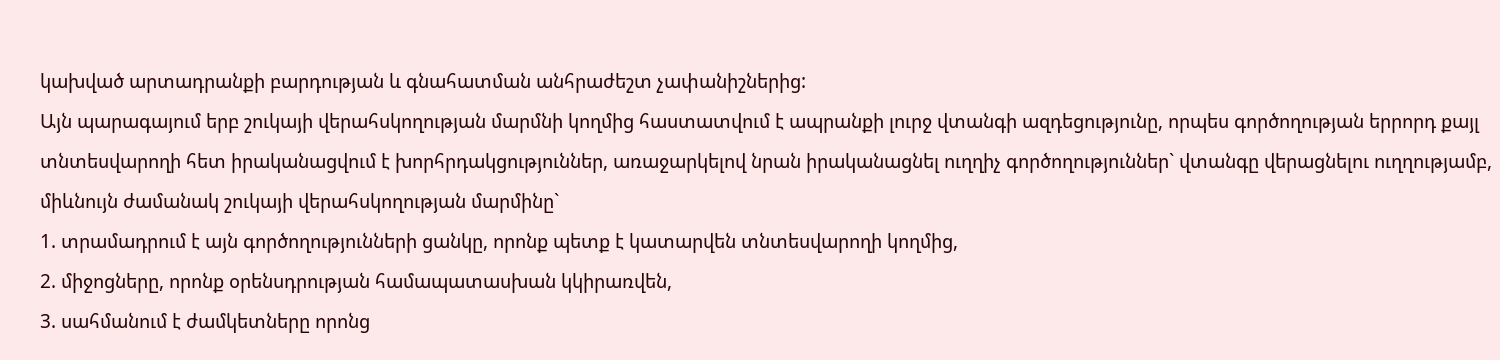կախված արտադրանքի բարդության և գնահատման անհրաժեշտ չափանիշներից:
Այն պարագայում երբ շուկայի վերահսկողության մարմնի կողմից հաստատվում է ապրանքի լուրջ վտանգի ազդեցությունը, որպես գործողության երրորդ քայլ տնտեսվարողի հետ իրականացվում է խորհրդակցություններ, առաջարկելով նրան իրականացնել ուղղիչ գործողություններ` վտանգը վերացնելու ուղղությամբ, միևնույն ժամանակ շուկայի վերահսկողության մարմինը`
1. տրամադրում է այն գործողությունների ցանկը, որոնք պետք է կատարվեն տնտեսվարողի կողմից,
2. միջոցները, որոնք օրենսդրության համապատասխան կկիրառվեն,
3. սահմանում է ժամկետները որոնց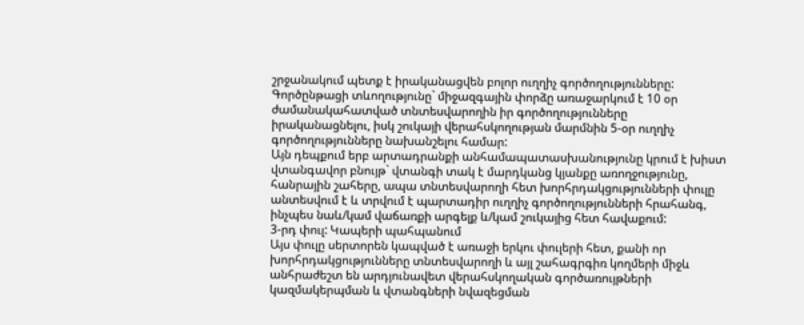շրջանակում պետք է իրականացվեն բոլոր ուղղիչ գործողությունները:
Գործընթացի տևողությունը` միջազգային փորձը առաջարկում է 10 օր ժամանակահատված տնտեսվարողին իր գործողությունները իրականացնելու, իսկ շուկայի վերահսկողության մարմնին 5-օր ուղղիչ գործողությունները նախանշելու համար:
Այն դեպքում երբ արտադրանքի անհամապատասխանությունը կրում է խիստ վտանգավոր բնույթ` վտանգի տակ է մարդկանց կյանքը առողջությունը, հանրային շահերը, ապա տնտեսվարողի հետ խորհրդակցությունների փուլը անտեսվում է և տրվում է պարտադիր ուղղիչ գործողությունների հրահանգ, ինչպես նաև/կամ վաճառքի արգելք և/կամ շուկայից հետ հավաքում:
3-րդ փուլ: Կապերի պահպանում
Այս փուլը սերտորեն կապված է առաջի երկու փուլերի հետ, քանի որ խորհրդակցությունները տնտեսվարողի և այլ շահագրգիռ կողմերի միջև անհրաժեշտ են արդյունավետ վերահսկողական գործառույթների կազմակերպման և վտանգների նվազեցման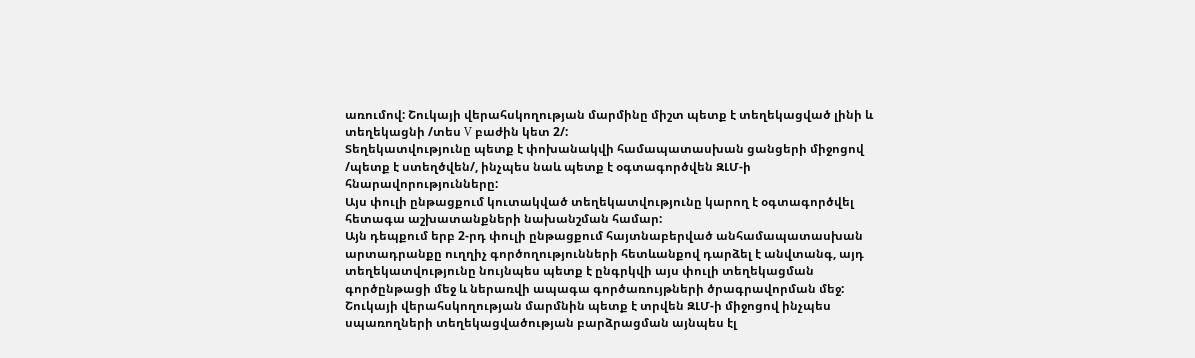առումով: Շուկայի վերահսկողության մարմինը միշտ պետք է տեղեկացված լինի և տեղեկացնի /տես V բաժին կետ 2/:
Տեղեկատվությունը պետք է փոխանակվի համապատասխան ցանցերի միջոցով /պետք է ստեղծվեն/, ինչպես նաև պետք է օգտագործվեն ԶԼՄ-ի հնարավորությունները:
Այս փուլի ընթացքում կուտակված տեղեկատվությունը կարող է օգտագործվել հետագա աշխատանքների նախանշման համար:
Այն դեպքում երբ 2-րդ փուլի ընթացքում հայտնաբերված անհամապատասխան արտադրանքը ուղղիչ գործողությունների հետևանքով դարձել է անվտանգ, այդ տեղեկատվությունը նույնպես պետք է ընգրկվի այս փուլի տեղեկացման գործընթացի մեջ և ներառվի ապագա գործառույթների ծրագրավորման մեջ:
Շուկայի վերահսկողության մարմնին պետք է տրվեն ԶԼՄ-ի միջոցով ինչպես սպառողների տեղեկացվածության բարձրացման այնպես էլ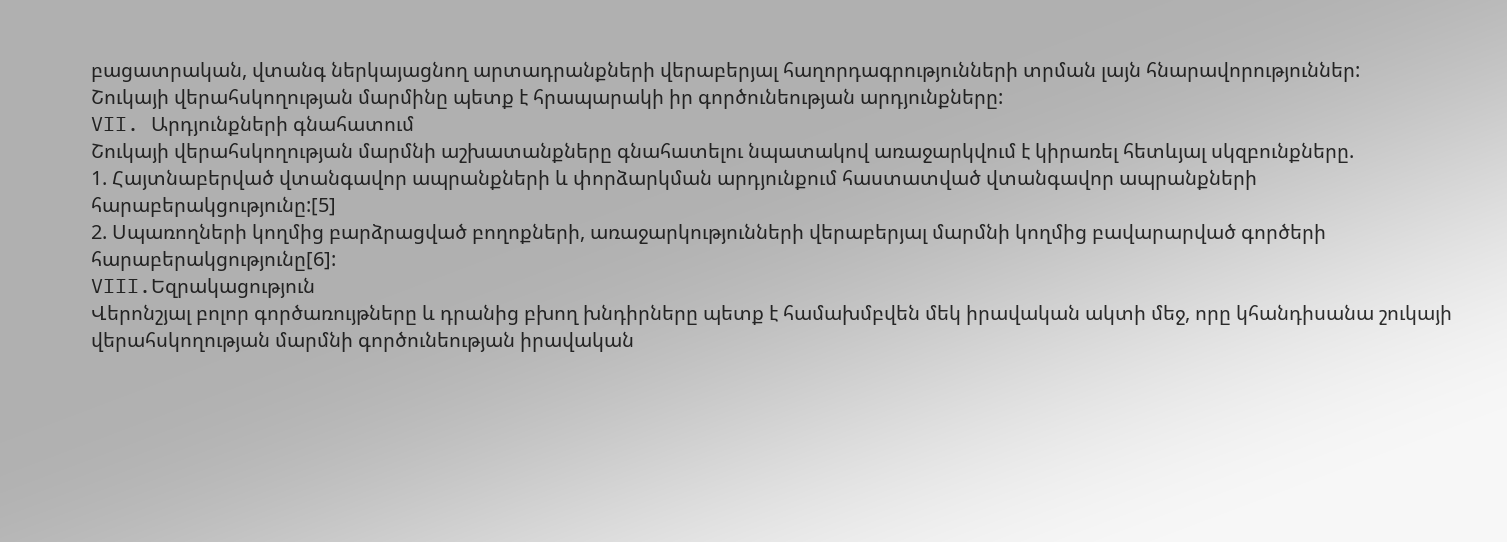բացատրական, վտանգ ներկայացնող արտադրանքների վերաբերյալ հաղորդագրությունների տրման լայն հնարավորություններ:
Շուկայի վերահսկողության մարմինը պետք է հրապարակի իր գործունեության արդյունքները:
VII. Արդյունքների գնահատում
Շուկայի վերահսկողության մարմնի աշխատանքները գնահատելու նպատակով առաջարկվում է կիրառել հետևյալ սկզբունքները.
1. Հայտնաբերված վտանգավոր ապրանքների և փորձարկման արդյունքում հաստատված վտանգավոր ապրանքների հարաբերակցությունը:[5]
2. Սպառողների կողմից բարձրացված բողոքների, առաջարկությունների վերաբերյալ մարմնի կողմից բավարարված գործերի հարաբերակցությունը[6]:
VIII.Եզրակացություն
Վերոնշյալ բոլոր գործառույթները և դրանից բխող խնդիրները պետք է համախմբվեն մեկ իրավական ակտի մեջ, որը կհանդիսանա շուկայի վերահսկողության մարմնի գործունեության իրավական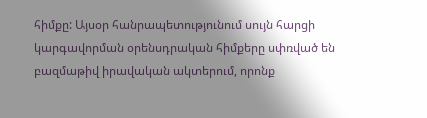հիմքը: Այսօր հանրապետությունում սույն հարցի կարգավորման օրենսդրական հիմքերը սփռված են բազմաթիվ իրավական ակտերում, որոնք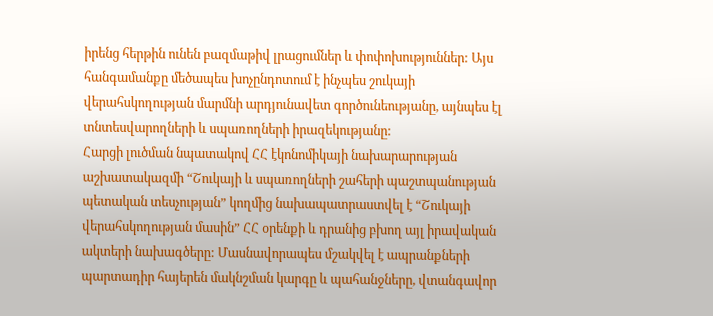իրենց հերթին ունեն բազմաթիվ լրացումներ և փոփոխություններ: Այս հանգամանքը մեծապես խոչընդոտում է ինչպես շուկայի վերահսկողության մարմնի արդյունավետ գործունեությանը, այնպես էլ տնտեսվարողների և սպառողների իրազեկությանը:
Հարցի լուծման նպատակով ՀՀ էկոնոմիկայի նախարարության աշխատակազմի “Շուկայի և սպառողների շահերի պաշտպանության պետական տեսչության” կողմից նախապատրաստվել է “Շուկայի վերահսկողության մասին” ՀՀ օրենքի և դրանից բխող այլ իրավական ակտերի նախագծերը: Մասնավորապես մշակվել է ապրանքների պարտադիր հայերեն մակնշման կարգը և պահանջները, վտանգավոր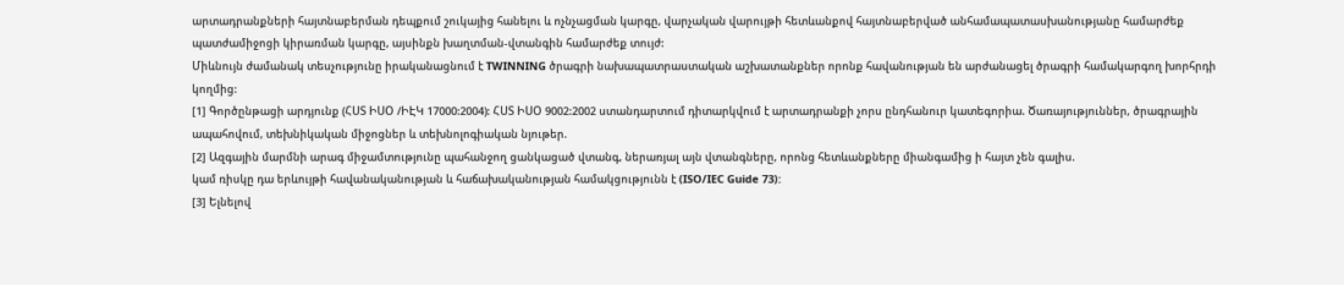արտադրանքների հայտնաբերման դեպքում շուկայից հանելու և ոչնչացման կարգը, վարչական վարույթի հետևանքով հայտնաբերված անհամապատասխանությանը համարժեք պատժամիջոցի կիրառման կարգը, այսինքն խաղտման-վտանգին համարժեք տույժ:
Միևնույն ժամանակ տեսչությունը իրականացնում է TWINNING ծրագրի նախապատրաստական աշխատանքներ որոնք հավանության են արժանացել ծրագրի համակարգող խորհրդի կողմից:
[1] Գործընթացի արդյունք (ՀՍՏ ԻՍՕ /ԻԷԿ 17000:2004): ՀՍՏ ԻՍՕ 9002:2002 ստանդարտում դիտարկվում է արտադրանքի չորս ընդհանուր կատեգորիա. Ծառայություններ, ծրագրային ապահովում, տեխնիկական միջոցներ և տեխնոլոգիական նյութեր.
[2] Ազգային մարմնի արագ միջամտությունը պահանջող ցանկացած վտանգ, ներառյալ այն վտանգները, որոնց հետևանքները միանգամից ի հայտ չեն գալիս.
կամ ռիսկը դա երևույթի հավանականության և հաճախականության համակցությունն է (ISO/IEC Guide 73):
[3] Ելնելով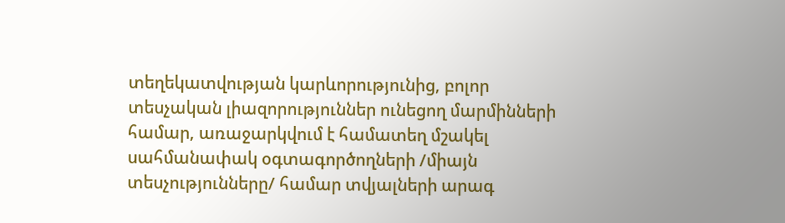տեղեկատվության կարևորությունից, բոլոր տեսչական լիազորություններ ունեցող մարմինների համար, առաջարկվում է համատեղ մշակել սահմանափակ օգտագործողների /միայն տեսչությունները/ համար տվյալների արագ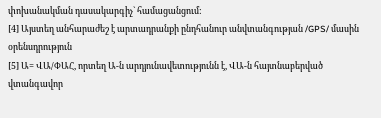փոխանակման դասակարգիչ` համացանցում:
[4] Այստեղ անհարաժեշ է արտադրանքի ընդհանուր անվտանգության /GPS/ մասին օրենսդրություն
[5] Ա= ՎԱ/ՓԱՀ, որտեղ Ա-ն արդյունավետությունն է, ՎԱ-ն հայտնաբերված վտանգավոր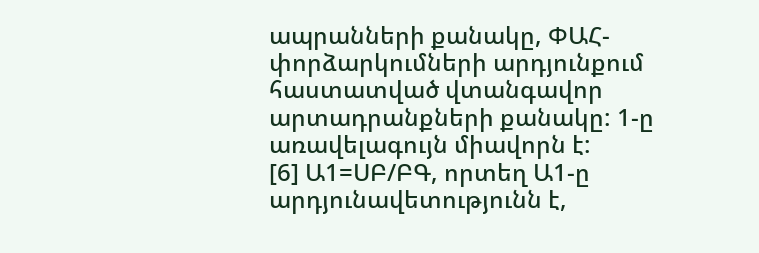ապրանների քանակը, ՓԱՀ-փորձարկումների արդյունքում հաստատված վտանգավոր արտադրանքների քանակը: 1-ը առավելագույն միավորն է:
[6] Ա1=ՍԲ/ԲԳ, որտեղ Ա1-ը արդյունավետությունն է,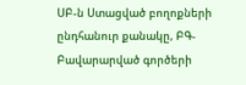ՍԲ-ն Ստացված բողոքների ընդհանուր քանակը, ԲԳ-Բավարարված գործերի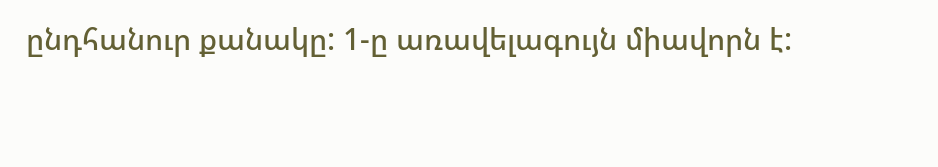ընդհանուր քանակը: 1-ը առավելագույն միավորն է: